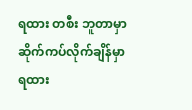ရထား တစီး ဘူတာမှာ ဆိုက်ကပ်လိုက်ချိန်မှာ ရထား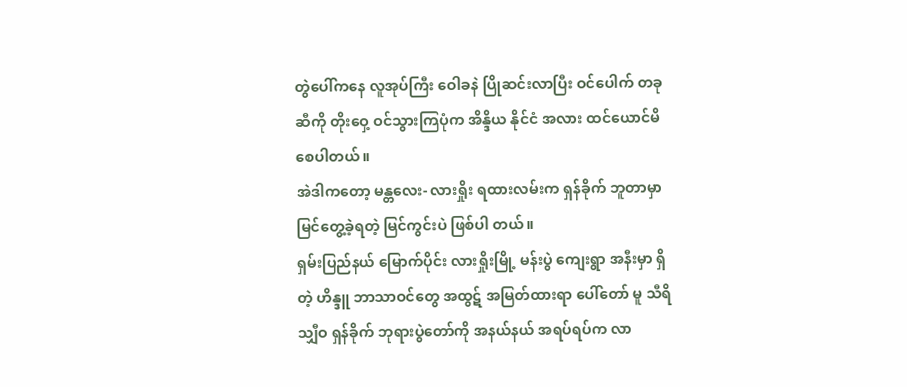တွဲပေါ်ကနေ လူအုပ်ကြီး ဝေါခနဲ ပြိုဆင်းလာပြီး ဝင်ပေါက် တခု ဆီကို တိုးဝှေ့ ဝင်သွားကြပုံက အိန္ဒိယ နိုင်ငံ အလား ထင်ယောင်မိစေပါတယ်။
အဲဒါကတော့ မန္တလေး- လားရှိုး ရထားလမ်းက ရှန်ခိုက် ဘူတာမှာ မြင်တွေ့ခဲ့ရတဲ့ မြင်ကွင်းပဲ ဖြစ်ပါ တယ်။
ရှမ်းပြည်နယ် မြောက်ပိုင်း လားရှိုးမြို့ မန်းပွဲ ကျေးရွာ အနီးမှာ ရှိတဲ့ ဟိန္ဒူ ဘာသာဝင်တွေ အထွဋ် အမြတ်ထားရာ ပေါ်တော် မူ သီရိ သျှီဝ ရှန်ခိုက် ဘုရားပွဲတော်ကို အနယ်နယ် အရပ်ရပ်က လာ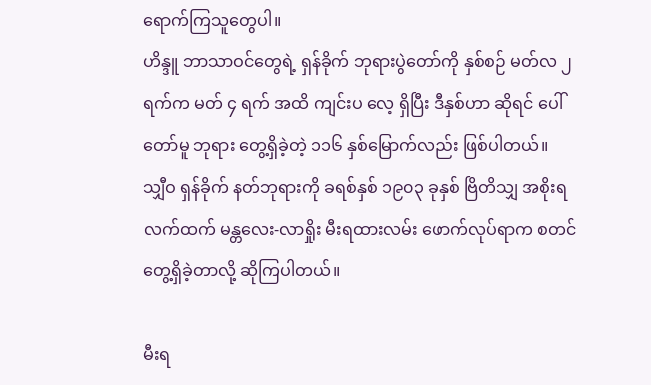ရောက်ကြသူတွေပါ။
ဟိန္ဒူ ဘာသာဝင်တွေရဲ့ ရှန်ခိုက် ဘုရားပွဲတော်ကို နှစ်စဉ် မတ်လ ၂ ရက်က မတ် ၄ ရက် အထိ ကျင်းပ လေ့ ရှိပြီး ဒီနှစ်ဟာ ဆိုရင် ပေါ်တော်မူ ဘုရား တွေ့ရှိခဲ့တဲ့ ၁၁၆ နှစ်မြောက်လည်း ဖြစ်ပါတယ်။
သျှီဝ ရှန်ခိုက် နတ်ဘုရားကို ခရစ်နှစ် ၁၉၀၃ ခုနှစ် ဗြိတိသျှ အစိုးရ လက်ထက် မန္တလေး-လာရှိုး မီးရထားလမ်း ဖောက်လုပ်ရာက စတင် တွေ့ရှိခဲ့တာလို့ ဆိုကြပါတယ်။

မီးရ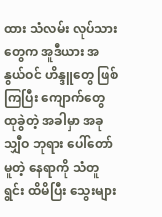ထား သံလမ်း လုပ်သားတွေက အူဒီယား အနွယ်ဝင် ဟိန္ဒူတွေ ဖြစ်ကြပြီး ကျောက်တွေ ထုခွဲတဲ့ အခါမှာ အခု သျှီဝ ဘုရား ပေါ်တော်မူတဲ့ နေရာကို သံတူရွင်း ထိမိပြီး သွေးများ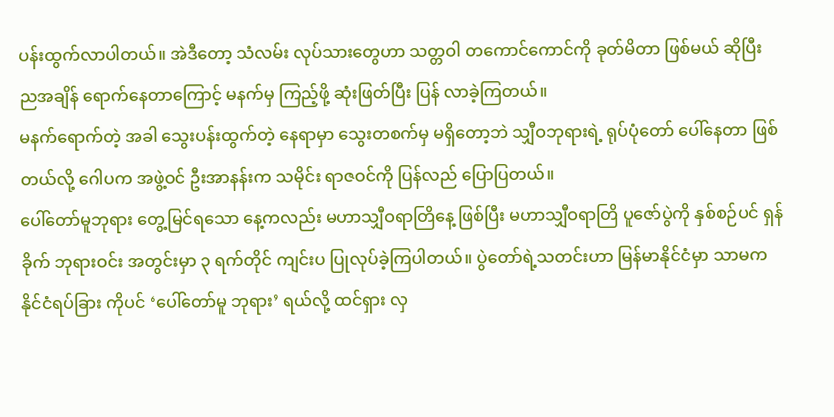ပန်းထွက်လာပါတယ်။ အဲဒီတော့ သံလမ်း လုပ်သားတွေဟာ သတ္တဝါ တကောင်ကောင်ကို ခုတ်မိတာ ဖြစ်မယ် ဆိုပြီး ညအချိန် ရောက်နေတာကြောင့် မနက်မှ ကြည့်ဖို့ ဆုံးဖြတ်ပြီး ပြန် လာခဲ့ကြတယ်။
မနက်ရောက်တဲ့ အခါ သွေးပန်းထွက်တဲ့ နေရာမှာ သွေးတစက်မှ မရှိတော့ဘဲ သျှီဝဘုရားရဲ့ ရုပ်ပုံတော် ပေါ်နေတာ ဖြစ် တယ်လို့ ဂေါပက အဖွဲ့ဝင် ဦးအာနန်းက သမိုင်း ရာဇဝင်ကို ပြန်လည် ပြောပြတယ်။
ပေါ်တော်မူဘုရား တွေ့မြင်ရသော နေ့ကလည်း မဟာသျှီဝရာတြိနေ့ ဖြစ်ပြီး မဟာသျှီဝရာတြိ ပူဇော်ပွဲကို နှစ်စဉ်ပင် ရှန်ခိုက် ဘုရားဝင်း အတွင်းမှာ ၃ ရက်တိုင် ကျင်းပ ပြုလုပ်ခဲ့ကြပါတယ်။ ပွဲတော်ရဲ့သတင်းဟာ မြန်မာနိုင်ငံမှာ သာမက နိုင်ငံရပ်ခြား ကိုပင် ‘ပေါ်တော်မူ ဘုရား’ ရယ်လို့ ထင်ရှား လှ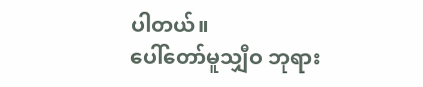ပါတယ်။
ပေါ်တော်မူသျှီဝ ဘုရား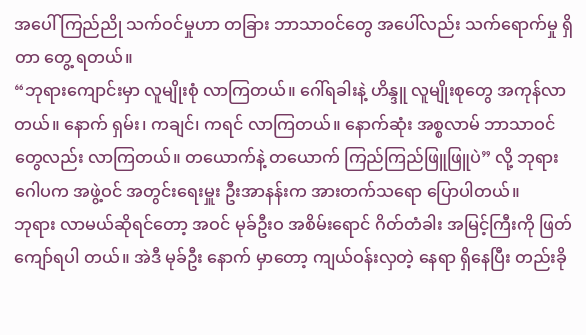အပေါ် ကြည်ညို သက်ဝင်မှုဟာ တခြား ဘာသာဝင်တွေ အပေါ်လည်း သက်ရောက်မှု ရှိတာ တွေ့ ရတယ်။
“ဘုရားကျောင်းမှာ လူမျိုးစုံ လာကြတယ်။ ဂေါ်ရခါးနဲ့ ဟိန္ဒူ လူမျိုးစုတွေ အကုန်လာတယ်။ နောက် ရှမ်း၊ ကချင်၊ ကရင် လာကြတယ်။ နောက်ဆုံး အစ္စလာမ် ဘာသာဝင်တွေလည်း လာကြတယ်။ တယောက်နဲ့ တယောက် ကြည်ကြည်ဖြူဖြူပဲ” လို့ ဘုရား ဂေါပက အဖွဲ့ဝင် အတွင်းရေးမှူး ဦးအာနန်းက အားတက်သရော ပြောပါတယ်။
ဘုရား လာမယ်ဆိုရင်တော့ အဝင် မုခ်ဦးဝ အစိမ်းရောင် ဂိတ်တံခါး အမြင့်ကြီးကို ဖြတ်ကျော်ရပါ တယ်။ အဲဒီ မုခ်ဦး နောက် မှာတော့ ကျယ်ဝန်းလှတဲ့ နေရာ ရှိနေပြီး တည်းခို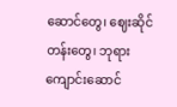ဆောင်တွေ၊ ဈေးဆိုင် တန်းတွေ၊ ဘုရားကျောင်းဆောင်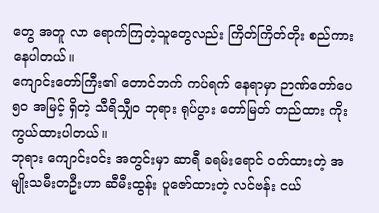တွေ အတူ လာ ရောက်ကြတဲ့သူတွေလည်း ကြိတ်ကြိတ်တိုး စည်ကား နေပါတယ်။
ကျောင်းတော်ကြီး၏ တောင်ဘက် ကပ်ရက် နေရာမှာ ဉာဏ်တော်ပေ ၅၀ အမြင့် ရှိတဲ့ သီရိသျှီဝ ဘုရား ရုပ်ပွား တော်မြတ် တည်ထား ကိုးကွယ်ထားပါတယ်။
ဘုရား ကျောင်းဝင်း အတွင်းမှာ ဆာရီ ခရမ်းရောင် ဝတ်ထားတဲ့ အမျိုးသမီးတဦးဟာ ဆီမီးထွန်း ပူဇော်ထားတဲ့ လင်ဗန်း ငယ်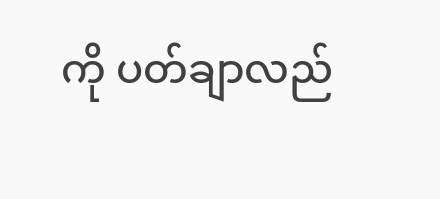ကို ပတ်ချာလည်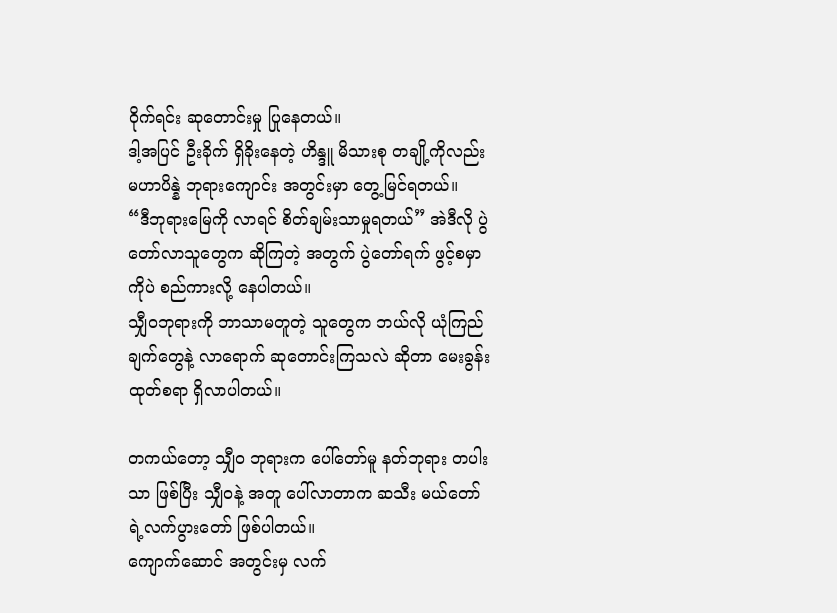ဝိုက်ရင်း ဆုတောင်းမှု ပြုနေတယ်။
ဒါ့အပြင် ဦးခိုက် ရှိခိုးနေတဲ့ ဟိန္ဒူ မိသားစု တချို့ကိုလည်း မဟာပိန္နဲ ဘုရားကျောင်း အတွင်းမှာ တွေ့မြင်ရတယ်။
“ဒီဘုရားမြေကို လာရင် စိတ်ချမ်းသာမှုရတယ်” အဲဒီလို ပွဲတော်လာသူတွေက ဆိုကြတဲ့ အတွက် ပွဲတော်ရက် ဖွင့်စမှာကိုပဲ စည်ကားလို့ နေပါတယ်။
သျှီဝဘုရားကို ဘာသာမတူတဲ့ သူတွေက ဘယ်လို ယုံကြည်ချက်တွေနဲ့ လာရောက် ဆုတောင်းကြသလဲ ဆိုတာ မေးခွန်း ထုတ်စရာ ရှိလာပါတယ်။

တကယ်တော့ သျှီဝ ဘုရားက ပေါ်တော်မူ နတ်ဘုရား တပါးသာ ဖြစ်ပြီး သျှီဝနဲ့ အတူ ပေါ်လာတာက ဆသီး မယ်တော် ရဲ့လက်ပွားတော် ဖြစ်ပါတယ်။
ကျောက်ဆောင် အတွင်းမှ လက်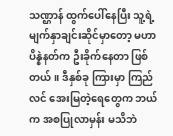သဏ္ဌာန် ထွက်ပေါ်နေပြီး သူ့ရဲ့ မျက်နှာချင်းဆိုင်မှာတော့ မဟာပိန္နဲနတ်က ဦးခိုက်နေတာ ဖြစ်တယ်။ ဒီနှစ်ခု ကြားမှာ ကြည်လင် အေးမြတဲ့ရေတွေက ဘယ်က အစပြုလာမှန်း မသိဘဲ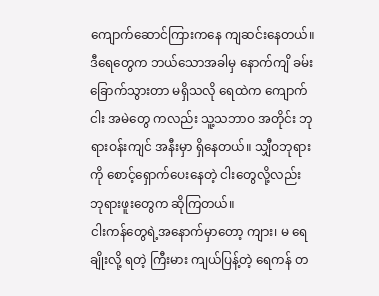ကျောက်ဆောင်ကြားကနေ ကျဆင်းနေတယ်။
ဒီရေတွေက ဘယ်သောအခါမှ နောက်ကျိ ခမ်းခြောက်သွားတာ မရှိသလို ရေထဲက ကျောက်ငါး အမဲတွေ ကလည်း သူ့သဘာဝ အတိုင်း ဘုရားဝန်းကျင် အနီးမှာ ရှိနေတယ်။ သျှီဝဘုရားကို စောင့်ရှောက်ပေးနေတဲ့ ငါးတွေလို့လည်း ဘုရားဖူးတွေက ဆိုကြတယ်။
ငါးကန်တွေရဲ့အနောက်မှာတော့ ကျား၊ မ ရေချိုးလို့ ရတဲ့ ကြီးမား ကျယ်ပြန့်တဲ့ ရေကန် တ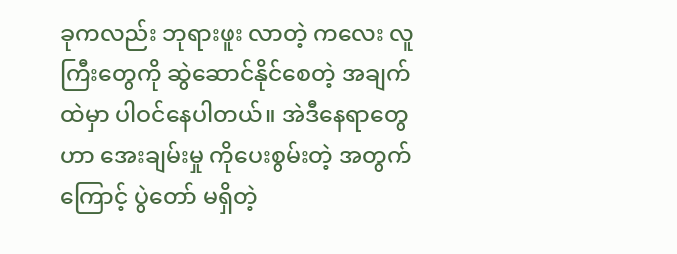ခုကလည်း ဘုရားဖူး လာတဲ့ ကလေး လူကြီးတွေကို ဆွဲဆောင်နိုင်စေတဲ့ အချက်ထဲမှာ ပါဝင်နေပါတယ်။ အဲဒီနေရာတွေဟာ အေးချမ်းမှု ကိုပေးစွမ်းတဲ့ အတွက်ကြောင့် ပွဲတော် မရှိတဲ့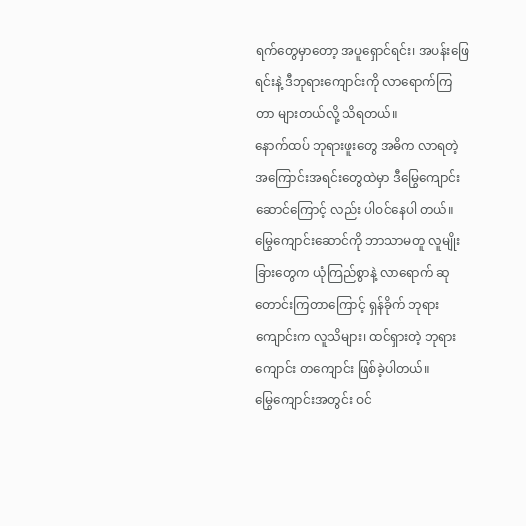ရက်တွေမှာတော့ အပူရှောင်ရင်း၊ အပန်းဖြေရင်းနဲ့ ဒီဘုရားကျောင်းကို လာရောက်ကြတာ များတယ်လို့ သိရတယ်။
နောက်ထပ် ဘုရားဖူးတွေ အဓိက လာရတဲ့ အကြောင်းအရင်းတွေထဲမှာ ဒီမြွေကျောင်းဆောင်ကြောင့် လည်း ပါဝင်နေပါ တယ်။ မြွေကျောင်းဆောင်ကို ဘာသာမတူ လူမျိုးခြားတွေက ယုံကြည်စွာနဲ့ လာရောက် ဆုတောင်းကြတာကြောင့် ရှန်ခိုက် ဘုရားကျောင်းက လူသိများ၊ ထင်ရှားတဲ့ ဘုရားကျောင်း တကျောင်း ဖြစ်ခဲ့ပါတယ်။
မြွေကျောင်းအတွင်း ဝင်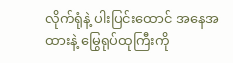လိုက်ရုံနဲ့ ပါးပြင်းထောင် အနေအထားနဲ့ မြွေရုပ်ထုကြီးကို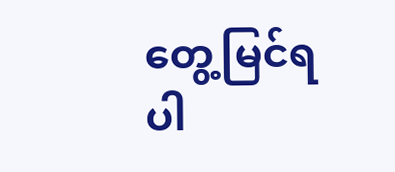တွေ့မြင်ရပါ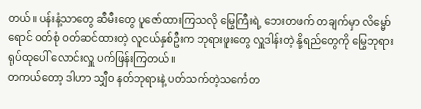တယ်။ ပန်းနံ့သာတွေ ဆီမီးတွေ ပူဇော်ထားကြသလို မြွေကြီးရဲ့ ဘေးတဖက် တချက်မှာ လိမ္မော်ရောင် ဝတ်စုံ ဝတ်ဆင်ထားတဲ့ လူငယ်နှစ်ဦးက ဘုရားဖူးတွေ လှူဒါန်းတဲ့ နို့ရည်တွေကို မြွေဘုရား ရုပ်ထုပေါ် လောင်းလှူ ပက်ဖြန်းကြတယ်။
တကယ်တော့ ဒါဟာ သျှီဝ နတ်ဘုရားနဲ့ ပတ်သက်တဲ့သင်္ကေတ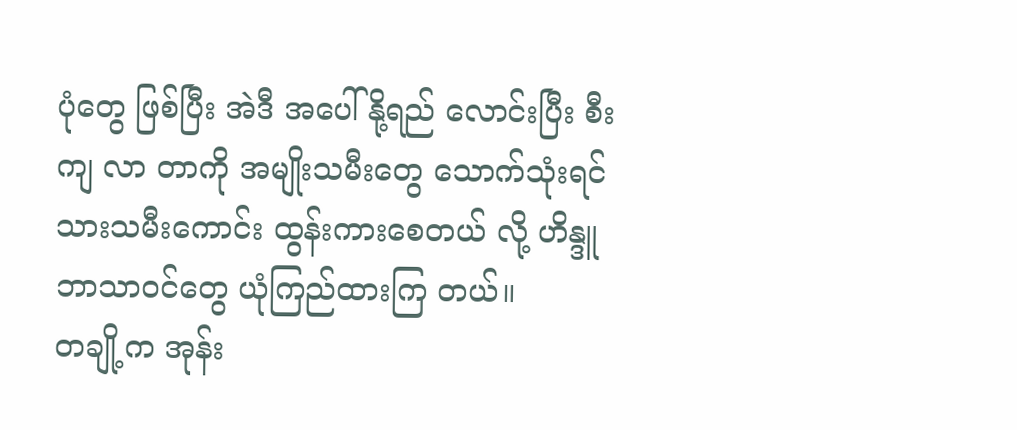ပုံတွေ ဖြစ်ပြီး အဲဒီ အပေါ် နို့ရည် လောင်းပြီး စီးကျ လာ တာကို အမျိုးသမီးတွေ သောက်သုံးရင် သားသမီးကောင်း ထွန်းကားစေတယ် လို့ ဟိန္ဒူ ဘာသာဝင်တွေ ယုံကြည်ထားကြ တယ်။
တချို့က အုန်း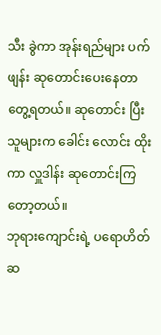သီး ခွဲကာ အုန်းရည်များ ပက်ဖျန်း ဆုတောင်းပေးနေတာ တွေ့ရတယ်။ ဆုတောင်း ပြီး သူများက ခေါင်း လောင်း ထိုးကာ လှူဒါန်း ဆုတောင်းကြတော့တယ်။
ဘုရားကျောင်းရဲ့ ပရောဟိတ် ဆ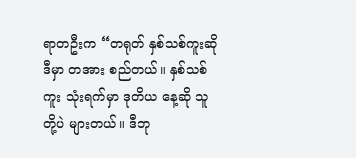ရာတဦးက “တရုတ် နှစ်သစ်ကူးဆို ဒီမှာ တအား စည်တယ်။ နှစ်သစ် ကူး သုံးရက်မှာ ဒုတိယ နေ့ဆို သူတို့ပဲ များတယ်။ ဒီဘု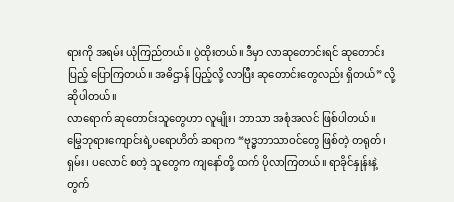ရားကို အရမ်း ယုံကြည်တယ်။ ပွဲထိုးတယ်။ ဒီမှာ လာဆုတောင်းရင် ဆုတောင်းပြည့် ပြောကြတယ်။ အဓိဌာန် ပြည့်လို့ လာပြီး ဆုတောင်းတွေလည်း ရှိတယ်” လို့ ဆိုပါတယ်။
လာရောက် ဆုတောင်းသူတွေဟာ လူမျိုး၊ ဘာသာ အစုံအလင် ဖြစ်ပါတယ်။
မြွေဘုရားကျောင်းရဲ့ပရောဟိတ် ဆရာက “ဗုဒ္ဓဘာသာဝင်တွေ ဖြစ်တဲ့ တရုတ်၊ ရှမ်း၊ ပလောင် စတဲ့ သူတွေက ကျနော်တို့ ထက် ပိုလာကြတယ်။ ရာခိုင်နှုန်းနဲ့ တွက်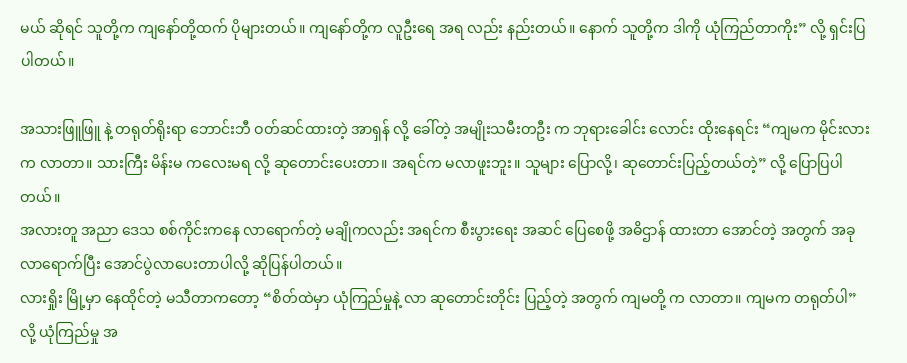မယ် ဆိုရင် သူတို့က ကျနော်တို့ထက် ပိုများတယ်။ ကျနော်တို့က လူဦးရေ အရ လည်း နည်းတယ်။ နောက် သူတို့က ဒါကို ယုံကြည်တာကိုး” လို့ ရှင်းပြပါတယ်။

အသားဖြူဖြူ နဲ့ တရုတ်ရိုးရာ ဘောင်းဘီ ဝတ်ဆင်ထားတဲ့ အာရှန် လို့ ခေါ်တဲ့ အမျိုးသမီးတဦး က ဘုရားခေါင်း လောင်း ထိုးနေရင်း “ကျမက မိုင်းလားက လာတာ။ သားကြီး မိန်းမ ကလေးမရ လို့ ဆုတောင်းပေးတာ။ အရင်က မလာဖူးဘူး။ သူများ ပြောလို့၊ ဆုတောင်းပြည့်တယ်တဲ့” လို့ ပြောပြပါတယ်။
အလားတူ အညာ ဒေသ စစ်ကိုင်းကနေ လာရောက်တဲ့ မချိုကလည်း အရင်က စီးပွားရေး အဆင် ပြေစေဖို့ အဓိဌာန် ထားတာ အောင်တဲ့ အတွက် အခု လာရောက်ပြီး အောင်ပွဲလာပေးတာပါလို့ ဆိုပြန်ပါတယ်။
လားရှိုး မြို့မှာ နေထိုင်တဲ့ မသီတာကတော့ “စိတ်ထဲမှာ ယုံကြည်မှုနဲ့ လာ ဆုတောင်းတိုင်း ပြည့်တဲ့ အတွက် ကျမတို့ က လာတာ။ ကျမက တရုတ်ပါ” လို့ ယုံကြည်မှု အ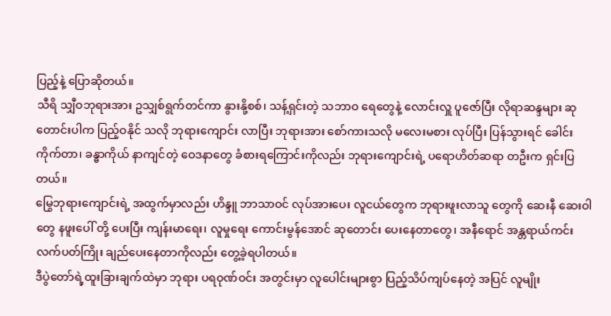ပြည့်နဲ့ ပြောဆိုတယ်။
သီရိ သျှီဝဘုရားအား ဥသျှစ်ရွက်တင်ကာ နွားနို့စစ်၊ သန့်ရှင်းတဲ့ သဘာဝ ရေတွေနဲ့ လောင်းလှူ ပူဇော်ပြီး လိုရာဆန္ဒများ ဆုတောင်းပါက ပြည့်ဝနိုင် သလို ဘုရားကျောင်း လာပြီး ဘုရားအား စော်ကားသလို မလေးမစား လုပ်ပြီး ပြန်သွားရင် ခေါင်းကိုက်တာ၊ ခန္ဓာကိုယ် နာကျင်တဲ့ ဝေဒနာတွေ ခံစားရကြောင်းကိုလည်း ဘုရားကျောင်းရဲ့ ပရောဟိတ်ဆရာ တဦးက ရှင်းပြတယ်။
မြွေဘုရားကျောင်းရဲ့ အထွက်မှာလည်း ဟိန္ဒူ ဘာသာဝင် လုပ်အားပေး လူငယ်တွေက ဘုရားဖူးလာသူ တွေကို ဆေးနီ ဆေးဝါတွေ နဖူးပေါ် တို့ ပေးပြီး ကျန်းမာရေး၊ လူမှုရေး ကောင်းမွန်အောင် ဆုတောင်း ပေးနေတာတွေ၊ အနီရောင် အန္တရာယ်ကင်း လက်ပတ်ကြိုး ချည်ပေးနေတာကိုလည်း တွေ့ခဲ့ရပါတယ်။
ဒီပွဲတော်ရဲ့ထူးခြားချက်ထဲမှာ ဘုရား ပရဝုဏ်ဝင်း အတွင်းမှာ လူပေါင်းများစွာ ပြည့်သိပ်ကျပ်နေတဲ့ အပြင် လူမျိုး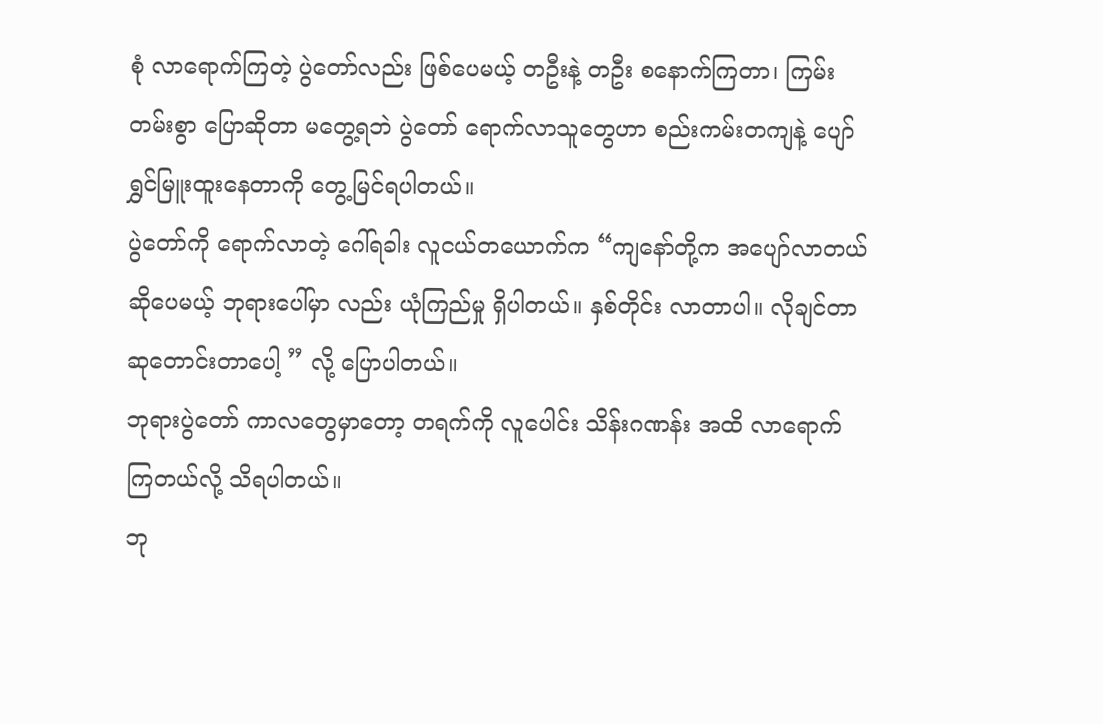စုံ လာရောက်ကြတဲ့ ပွဲတော်လည်း ဖြစ်ပေမယ့် တဦးနဲ့ တဦး စနောက်ကြတာ၊ ကြမ်း တမ်းစွာ ပြောဆိုတာ မတွေ့ရဘဲ ပွဲတော် ရောက်လာသူတွေဟာ စည်းကမ်းတကျနဲ့ ပျော်ရွှင်မြူးထူးနေတာကို တွေ့မြင်ရပါတယ်။
ပွဲတော်ကို ရောက်လာတဲ့ ဂေါ်ရခါး လူငယ်တယောက်က “ကျနော်တို့က အပျော်လာတယ် ဆိုပေမယ့် ဘုရားပေါ်မှာ လည်း ယုံကြည်မှု ရှိပါတယ်။ နှစ်တိုင်း လာတာပါ။ လိုချင်တာ ဆုတောင်းတာပေါ့ ” လို့ ပြောပါတယ်။
ဘုရားပွဲတော် ကာလတွေမှာတော့ တရက်ကို လူပေါင်း သိန်းဂဏန်း အထိ လာရောက် ကြတယ်လို့ သိရပါတယ်။
ဘု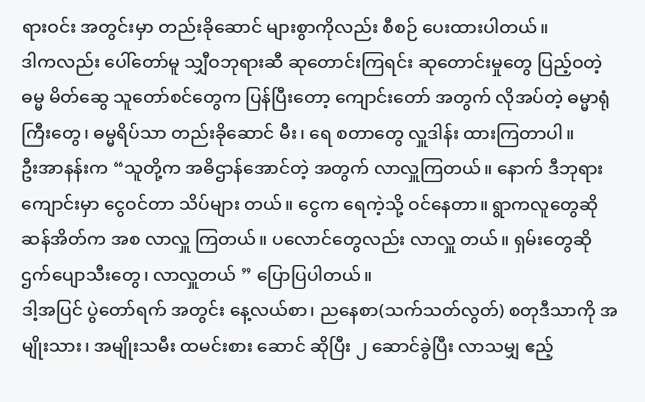ရားဝင်း အတွင်းမှာ တည်းခိုဆောင် များစွာကိုလည်း စီစဉ် ပေးထားပါတယ်။
ဒါကလည်း ပေါ်တော်မူ သျှီဝဘုရားဆီ ဆုတောင်းကြရင်း ဆုတောင်းမှုတွေ ပြည့်ဝတဲ့ ဓမ္မ မိတ်ဆွေ သူတော်စင်တွေက ပြန်ပြီးတော့ ကျောင်းတော် အတွက် လိုအပ်တဲ့ ဓမ္မာရုံကြီးတွေ၊ ဓမ္မရိပ်သာ တည်းခိုဆောင် မီး၊ ရေ စတာတွေ လှူဒါန်း ထားကြတာပါ။
ဦးအာနန်းက “သူတို့က အဓိဌာန်အောင်တဲ့ အတွက် လာလှူကြတယ်။ နောက် ဒီဘုရားကျောင်းမှာ ငွေဝင်တာ သိပ်များ တယ်။ ငွေက ရေကဲ့သို့ ဝင်နေတာ။ ရွာကလူတွေဆို ဆန်အိတ်က အစ လာလှူ ကြတယ်။ ပလောင်တွေလည်း လာလှူ တယ်။ ရှမ်းတွေဆို ဌက်ပျောသီးတွေ၊ လာလှူတယ် ” ပြောပြပါတယ်။
ဒါ့အပြင် ပွဲတော်ရက် အတွင်း နေ့လယ်စာ၊ ညနေစာ(သက်သတ်လွတ်) စတုဒီသာကို အမျိုးသား၊ အမျိုးသမီး ထမင်းစား ဆောင် ဆိုပြီး ၂ ဆောင်ခွဲပြီး လာသမျှ ဧည့်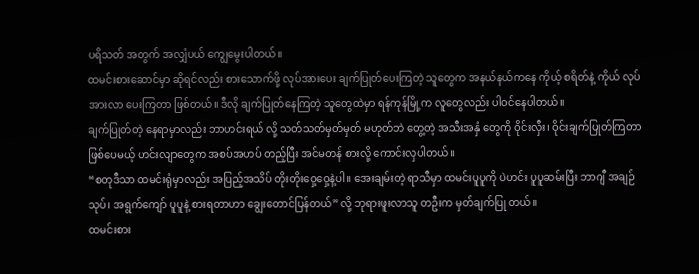ပရိသတ် အတွက် အလျှံပယ် ကျွေမွေးပါတယ်။
ထမင်းစားဆောင်မှာ ဆိုရင်လည်း စားသောက်ဖို့ လုပ်အားပေး ချက်ပြုတ်ပေးကြတဲ့ သူတွေက အနယ်နယ်ကနေ ကိုယ့် စရိတ်နဲ့ ကိုယ် လုပ်အားလာ ပေးကြတာ ဖြစ်တယ်။ ဒီလို ချက်ပြုတ်နေကြတဲ့ သူတွေထဲမှာ ရန်ကုန်မြို့က လူတွေလည်း ပါဝင်နေပါတယ်။
ချက်ပြုတ်တဲ့ နေရာမှာလည်း ဘာဟင်းရယ် လို့ သတ်သတ်မှတ်မှတ် မဟုတ်ဘဲ တွေ့တဲ့ အသီးအနှံ တွေကို ဝိုင်းလှီး၊ ဝိုင်းချက်ပြုတ်ကြတာ ဖြစ်ပေမယ့် ဟင်းလျာတွေက အစပ်အဟပ် တည့်ပြီး အင်မတန် စားလို့ ကောင်းလှပါတယ်။
“စတုဒီသာ ထမင်းရုံမှာလည်း အပြည့်အသိပ် တိုးတိုးဝှေ့ဝှေ့နဲ့ပါ။ အေးချမ်းတဲ့ ရာသီမှာ ထမင်းပူပူကို ပဲဟင်း ပူပူဆမ်းပြီး ဘာဂျီ အချဉ်သုပ်၊ အရွက်ကျော် ပူပူနဲ့ စားရတာဟာ ချွေးတောင်ပြန်တယ်” လို့ ဘုရားဖူးလာသူ တဦးက မှတ်ချက်ပြု တယ်။
ထမင်းစား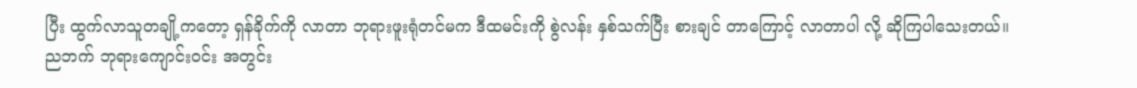ပြီး ထွက်လာသူတချို့ကတော့ ရှန်ခိုက်ကို လာတာ ဘုရားဖူးရုံတင်မက ဒီထမင်းကို စွဲလန်း နှစ်သက်ပြီး စားချင် တာကြောင့် လာတာပါ လို့ ဆိုကြပါသေးတယ်။
ညဘက် ဘုရားကျောင်းဝင်း အတွင်း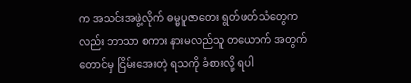က အသင်းအဖွဲ့လိုက် ဓမ္မပူဇာတေး ရွတ်ဖတ်သံတွေကလည်း ဘာသာ စကား နားမလည်သူ တယောက် အတွက်တောင်မှ ငြိမ်းအေးတဲ့ ရသကို ခံစားလို့ ရပါ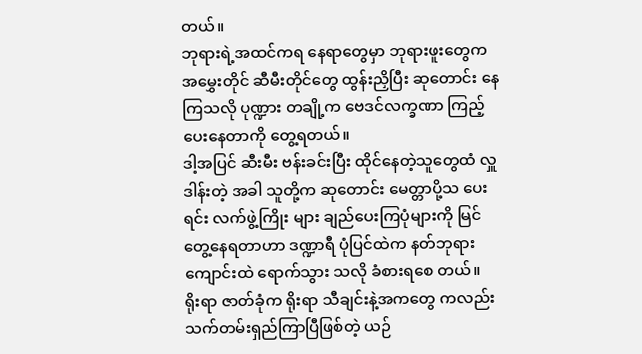တယ်။
ဘုရားရဲ့အထင်ကရ နေရာတွေမှာ ဘုရားဖူးတွေက အမွှေးတိုင် ဆီမီးတိုင်တွေ ထွန်းညှိပြီး ဆုတောင်း နေကြသလို ပုဏ္ဍား တချို့က ဗေဒင်လက္ခဏာ ကြည့်ပေးနေတာကို တွေ့ရတယ်။
ဒါ့အပြင် ဆီးမီး ဗန်းခင်းပြီး ထိုင်နေတဲ့သူတွေထံ လှူဒါန်းတဲ့ အခါ သူတို့က ဆုတောင်း မေတ္တာပို့သ ပေးရင်း လက်ဖွဲ့ကြိုး များ ချည်ပေးကြပုံများကို မြင်တွေ့နေရတာဟာ ဒဏ္ဍာရီ ပုံပြင်ထဲက နတ်ဘုရား ကျောင်းထဲ ရောက်သွား သလို ခံစားရစေ တယ်။
ရိုးရာ ဇာတ်ခုံက ရိုးရာ သီချင်းနဲ့အကတွေ ကလည်း သက်တမ်းရှည်ကြာပြီဖြစ်တဲ့ ယဉ်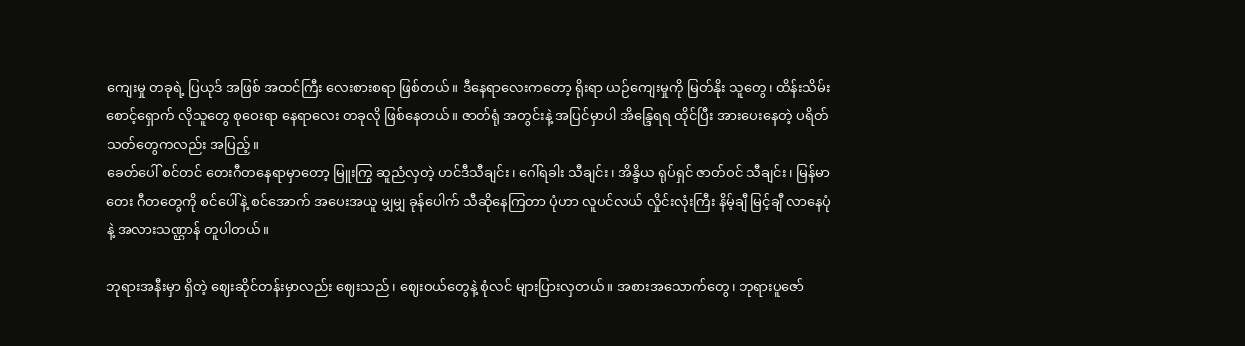ကျေးမှု တခုရဲ့ ပြယုဒ် အဖြစ် အထင်ကြီး လေးစားစရာ ဖြစ်တယ်။ ဒီနေရာလေးကတော့ ရိုးရာ ယဉ်ကျေးမှုကို မြတ်နိုး သူတွေ၊ ထိန်းသိမ်း စောင့်ရှောက် လိုသူတွေ စုဝေးရာ နေရာလေး တခုလို ဖြစ်နေတယ်။ ဇာတ်ရုံ အတွင်းနဲ့ အပြင်မှာပါ အိန္ဒြေရရ ထိုင်ပြီး အားပေးနေတဲ့ ပရိတ်သတ်တွေကလည်း အပြည့်။
ခေတ်ပေါ် စင်တင် တေးဂီတနေရာမှာတော့ မြူးကြွ ဆူညံလှတဲ့ ဟင်ဒီသီချင်း၊ ဂေါ်ရခါး သီချင်း၊ အိန္ဒိယ ရုပ်ရှင် ဇာတ်ဝင် သီချင်း၊ မြန်မာတေး ဂီတတွေကို စင်ပေါ်နဲ့ စင်အောက် အပေးအယူ မျှမျှ ခုန်ပေါက် သီဆိုနေကြတာ ပုံဟာ လူပင်လယ် လှိုင်းလုံးကြီး နိမ့်ချီ မြင့်ချီ လာနေပုံနဲ့ အလားသဏ္ဌာန် တူပါတယ်။

ဘုရားအနီးမှာ ရှိတဲ့ ဈေးဆိုင်တန်းမှာလည်း ဈေးသည်၊ ဈေးဝယ်တွေနဲ့ စုံလင် များပြားလှတယ်။ အစားအသောက်တွေ၊ ဘုရားပူဇော်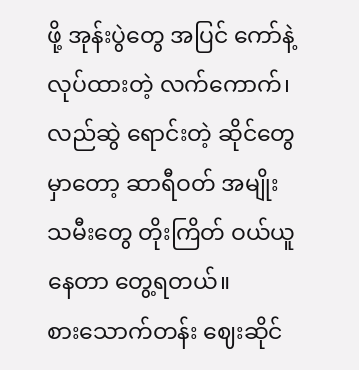ဖို့ အုန်းပွဲတွေ အပြင် ကော်နဲ့ လုပ်ထားတဲ့ လက်ကောက်၊ လည်ဆွဲ ရောင်းတဲ့ ဆိုင်တွေမှာတော့ ဆာရီဝတ် အမျိုးသမီးတွေ တိုးကြိတ် ဝယ်ယူနေတာ တွေ့ရတယ်။
စားသောက်တန်း ဈေးဆိုင်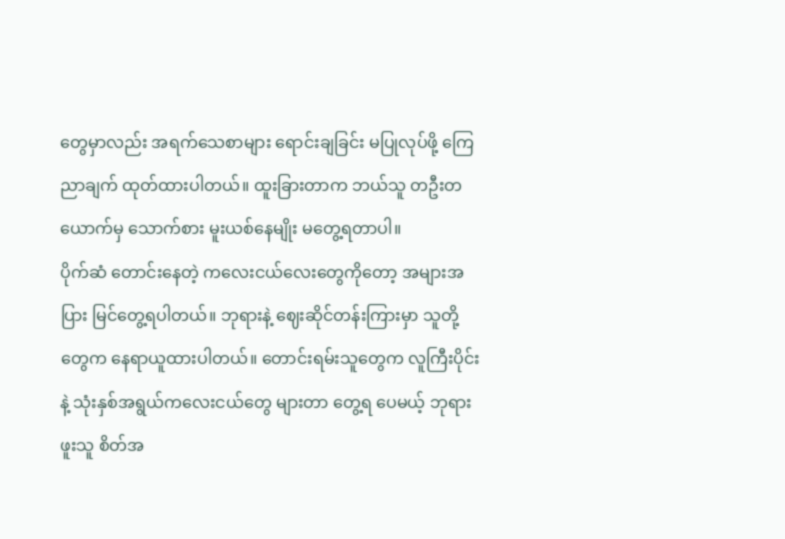တွေမှာလည်း အရက်သေစာများ ရောင်းချခြင်း မပြုလုပ်ဖို့ ကြေညာချက် ထုတ်ထားပါတယ်။ ထူးခြားတာက ဘယ်သူ တဦးတယောက်မှ သောက်စား မူးယစ်နေမျိုး မတွေ့ရတာပါ။
ပိုက်ဆံ တောင်းနေတဲ့ ကလေးငယ်လေးတွေကိုတော့ အများအပြား မြင်တွေ့ရပါတယ်။ ဘုရားနဲ့ ဈေးဆိုင်တန်းကြားမှာ သူတို့တွေက နေရာယူထားပါတယ်။ တောင်းရမ်းသူတွေက လူကြီးပိုင်းနဲ့ သုံးနှစ်အရွယ်ကလေးငယ်တွေ များတာ တွေ့ရ ပေမယ့် ဘုရားဖူးသူ စိတ်အ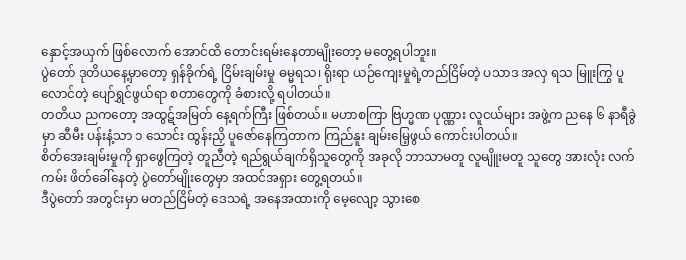နှောင့်အယှက် ဖြစ်လောက် အောင်ထိ တောင်းရမ်းနေတာမျိုးတော့ မတွေ့ရပါဘူး။
ပွဲတော် ဒုတိယနေ့မှာတော့ ရှန်ခိုက်ရဲ့ ငြိမ်းချမ်းမှု ဓမ္မရသ၊ ရိုးရာ ယဉ်ကျေးမှုရဲ့တည်ငြိမ်တဲ့ ပသာဒ အလှ ရသ မြူးကြွ ပူလောင်တဲ့ ပျော်ရွှင်ဖွယ်ရာ စတာတွေကို ခံစားလို့ ရပါတယ်။
တတိယ ညကတော့ အထွဋ်အမြတ် နေ့ရက်ကြီး ဖြစ်တယ်။ မဟာစကြာ ဗြဟ္မဏ ပုဏ္ဏား လူငယ်များ အဖွဲ့က ညနေ ၆ နာရီခွဲမှာ ဆီမီး ပန်းနံ့သာ ၁ သောင်း ထွန်းညှိ ပူဇော်နေကြတာက ကြည်နူး ချမ်းမြေ့ဖွယ် ကောင်းပါတယ်။
စိတ်အေးချမ်းမှုကို ရှာဖွေကြတဲ့ တူညီတဲ့ ရည်ရွယ်ချက်ရှိသူတွေကို အခုလို ဘာသာမတူ လူမျိူးမတူ သူတွေ အားလုံး လက်ကမ်း ဖိတ်ခေါ်နေတဲ့ ပွဲတော်မျိုးတွေမှာ အထင်အရှား တွေ့ရတယ်။
ဒီပွဲတော် အတွင်းမှာ မတည်ငြိမ်တဲ့ ဒေသရဲ့ အနေအထားကို မေ့လျော့ သွားစေ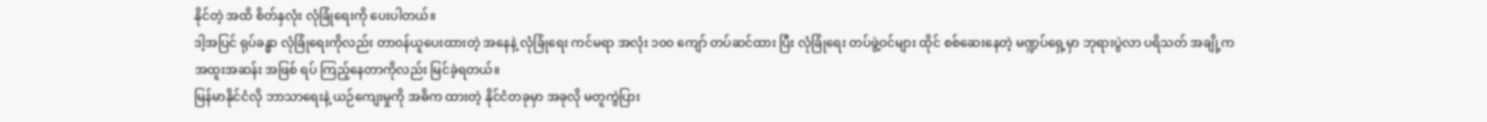နိုင်တဲ့ အထိ စိတ်နှလုံး လုံခြုံရေးကို ပေးပါတယ်။
ဒါ့အပြင် ရုပ်ခန္ဓာ လုံခြုံရေးကိုလည်း တာဝန်ယူပေးထားတဲ့ အနေနဲ့ လုံခြုံရေး ကင်မရာ အလုံး ၁၀၀ ကျော် တပ်ဆင်ထား ပြီး လုံခြုံရေး တပ်ဖွဲ့ဝင်များ ထိုင် စစ်ဆေးနေတဲ့ မဏ္ဍပ်ရှေ့မှာ ဘုရားပွဲလာ ပရိသတ် အချို့က အထူးအဆန်း အဖြစ် ရပ် ကြည့်နေတာကိုလည်း မြင်ခဲ့ရတယ်။
မြန်မာနိုင်ငံလို ဘာသာရေးနဲ့ ယဉ်ကျေးမှုကို အဓိက ထားတဲ့ နိုင်ငံတခုမှာ အခုလို မတူကွဲပြား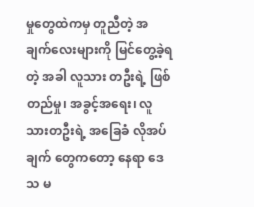မှုတွေထဲကမှ တူညီတဲ့ အချက်လေးများကို မြင်တွေ့ခဲ့ရတဲ့ အခါ လူသား တဦးရဲ့ ဖြစ်တည်မှု၊ အခွင့်အရေး၊ လူသားတဦးရဲ့ အခြေခံ လိုအပ်ချက် တွေကတော့ နေရာ ဒေသ မ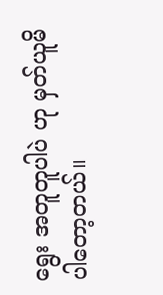ရွေး အတူတူပါပဲ ဟု မှတ်ယူမိပါတော့တယ်။